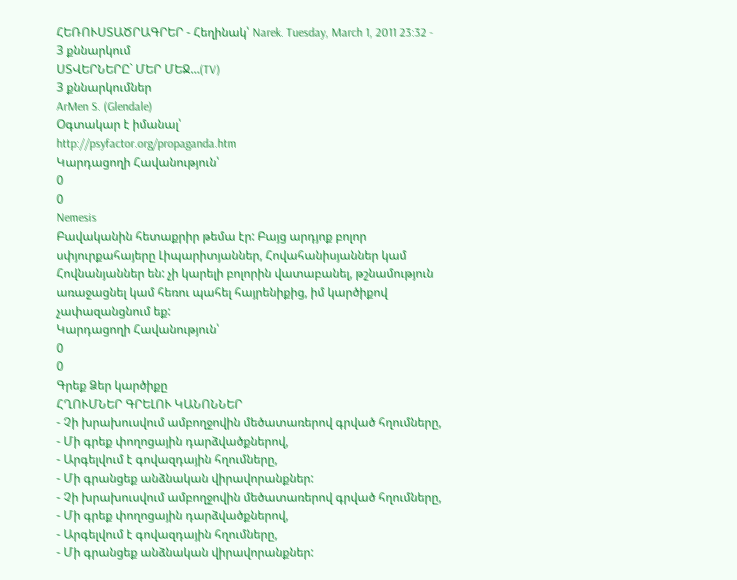ՀԵՌՈՒՍՏԱԾՐԱԳՐԵՐ - Հեղինակ՝ Narek. Tuesday, March 1, 2011 23:32 - 3 քննարկում
ՍՏՎԵՐՆԵՐԸ` ՄԵՐ ՄԵՋ…(TV)
3 քննարկումներ
ArMen S. (Glendale)
Օգտակար է իմանալ՝
http://psyfactor.org/propaganda.htm
Կարդացողի Հավանություն՝
0
0
Nemesis
Բավականին հետաքրիր թեմա էր: Բայց արդյոք բոլոր սփյուրքահայերը Լիպարիտյաններ, Հովահանիսյաններ կամ Հովնանյաններ են: չի կարելի բոլորին վատաբանել, թշնամություն առաջացնել կամ հեռու պահել հայրենիքից, իմ կարծիքով չափազանցնում եք:
Կարդացողի Հավանություն՝
0
0
Գրեք Ձեր կարծիքը
ՀՂՈՒՄՆԵՐ ԳՐԵԼՈՒ ԿԱՆՈՆՆԵՐ
- Չի խրախուսվում ամբողջովին մեծատառերով գրված հղումները,
- Մի գրեք փողոցային դարձվածքներով,
- Արգելվում է գովազդային հղումները,
- Մի գրանցեք անձնական վիրավորանքներ:
- Չի խրախուսվում ամբողջովին մեծատառերով գրված հղումները,
- Մի գրեք փողոցային դարձվածքներով,
- Արգելվում է գովազդային հղումները,
- Մի գրանցեք անձնական վիրավորանքներ: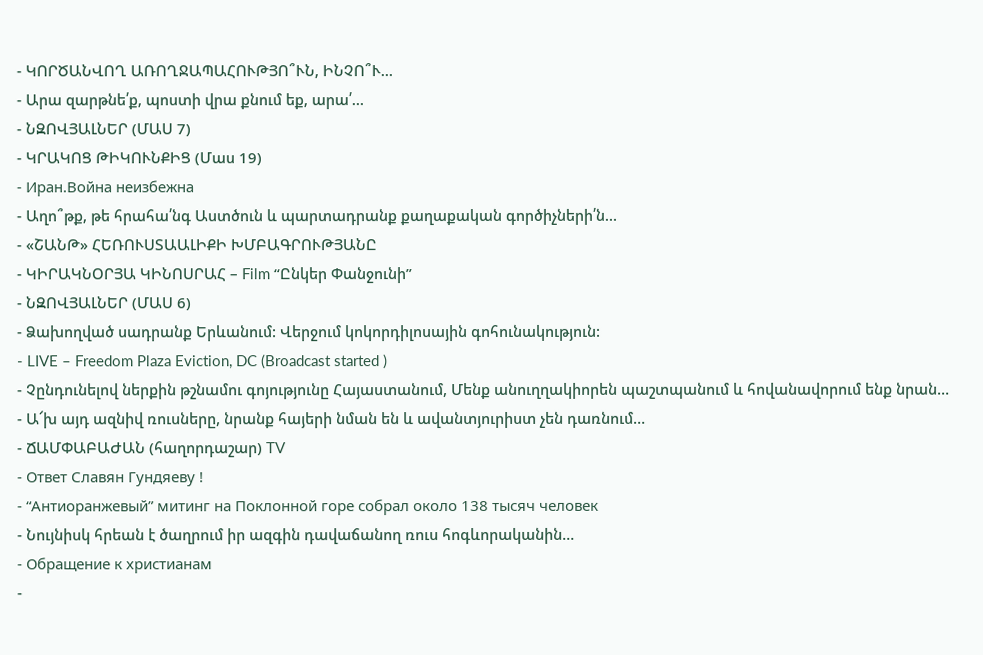- ԿՈՐԾԱՆՎՈՂ ԱՌՈՂՋԱՊԱՀՈՒԹՅՈ՞ՒՆ, ԻՆՉՈ՞Ւ…
- Արա զարթնե՛ք, պոստի վրա քնում եք, արա՛…
- ՆԶՈՎՅԱԼՆԵՐ (ՄԱՍ 7)
- ԿՐԱԿՈՑ ԹԻԿՈՒՆՔԻՑ (Մաս 19)
- Иран.Война неизбежна
- Աղո՞թք, թե հրահա՛նգ Աստծուն և պարտադրանք քաղաքական գործիչների՛ն…
- «ՇԱՆԹ» ՀԵՌՈՒՍՏԱԱԼԻՔԻ ԽՄԲԱԳՐՈՒԹՅԱՆԸ
- ԿԻՐԱԿՆՕՐՅԱ ԿԻՆՈՍՐԱՀ – Film “Ընկեր Փանջունի”
- ՆԶՈՎՅԱԼՆԵՐ (ՄԱՍ 6)
- Ձախողված սադրանք Երևանում: Վերջում կոկորդիլոսային գոհունակություն:
- LIVE – Freedom Plaza Eviction, DC (Broadcast started )
- Չընդունելով ներքին թշնամու գոյությունը Հայաստանում, Մենք անուղղակիորեն պաշտպանում և հովանավորում ենք նրան…
- Ա՜խ այդ ազնիվ ռուսները, նրանք հայերի նման են և ավանտյուրիստ չեն դառնում…
- ՃԱՄՓԱԲԱԺԱՆ (հաղորդաշար) TV
- Ответ Славян Гундяеву !
- “Антиоранжевый” митинг на Поклонной горе собрал около 138 тысяч человек
- Նույնիսկ հրեան է ծաղրում իր ազգին դավաճանող ռուս հոգևորականին…
- Обращение к христианам
-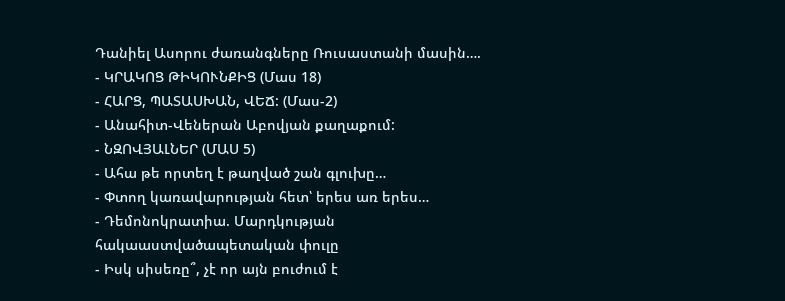Դանիել Ասորու ժառանգները Ռուսաստանի մասին….
- ԿՐԱԿՈՑ ԹԻԿՈՒՆՔԻՑ (Մաս 18)
- ՀԱՐՑ, ՊԱՏԱՍԽԱՆ, ՎԵՃ: (Մաս-2)
- Անահիտ-Վեներան Աբովյան քաղաքում:
- ՆԶՈՎՅԱԼՆԵՐ (ՄԱՍ 5)
- Ահա թե որտեղ է թաղված շան գլուխը…
- Փտող կառավարության հետ՝ երես առ երես…
- Դեմոնոկրատիա. Մարդկության հակաաստվածապետական փուլը
- Իսկ սիսեռը՞, չէ որ այն բուժում է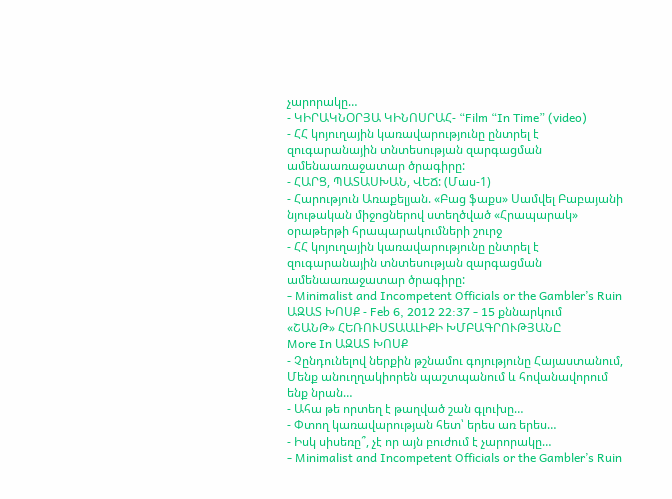չարորակը…
- ԿԻՐԱԿՆՕՐՅԱ ԿԻՆՈՍՐԱՀ- “Film “In Time” (video)
- ՀՀ կոյուղային կառավարությունը ընտրել է զուգարանային տնտեսության զարգացման ամենաառաջատար ծրագիրը:
- ՀԱՐՑ, ՊԱՏԱՍԽԱՆ, ՎԵՃ: (Մաս-1)
- Հարություն Առաքելյան. «Բաց ֆաքս» Սամվել Բաբայանի նյութական միջոցներով ստեղծված «Հրապարակ» օրաթերթի հրապարակումների շուրջ
- ՀՀ կոյուղային կառավարությունը ընտրել է զուգարանային տնտեսության զարգացման ամենաառաջատար ծրագիրը:
- Minimalist and Incompetent Officials or the Gambler’s Ruin
ԱԶԱՏ ԽՈՍՔ - Feb 6, 2012 22:37 - 15 քննարկում
«ՇԱՆԹ» ՀԵՌՈՒՍՏԱԱԼԻՔԻ ԽՄԲԱԳՐՈՒԹՅԱՆԸ
More In ԱԶԱՏ ԽՈՍՔ
- Չընդունելով ներքին թշնամու գոյությունը Հայաստանում, Մենք անուղղակիորեն պաշտպանում և հովանավորում ենք նրան…
- Ահա թե որտեղ է թաղված շան գլուխը…
- Փտող կառավարության հետ՝ երես առ երես…
- Իսկ սիսեռը՞, չէ որ այն բուժում է չարորակը…
- Minimalist and Incompetent Officials or the Gambler’s Ruin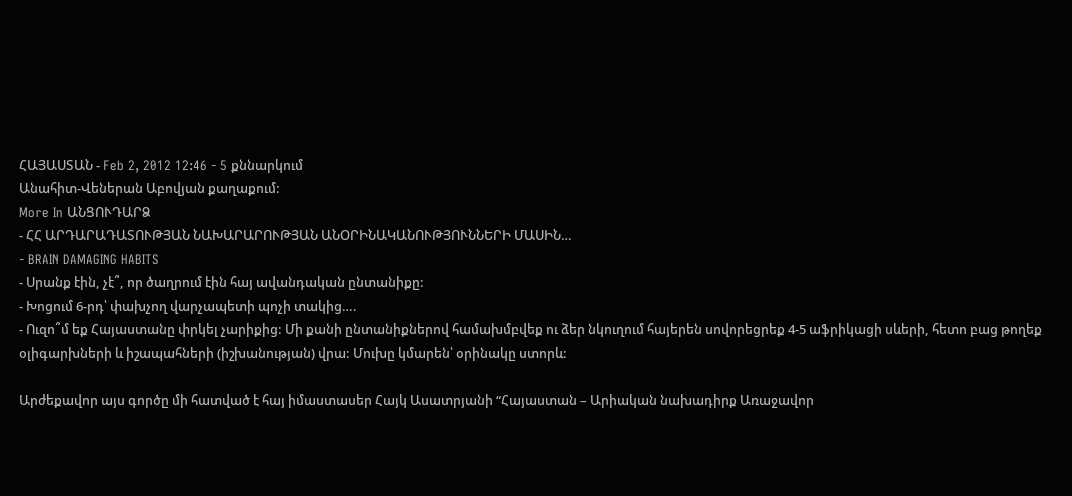ՀԱՅԱՍՏԱՆ - Feb 2, 2012 12:46 - 5 քննարկում
Անահիտ-Վեներան Աբովյան քաղաքում:
More In ԱՆՑՈՒԴԱՐՁ
- ՀՀ ԱՐԴԱՐԱԴԱՏՈՒԹՅԱՆ ՆԱԽԱՐԱՐՈՒԹՅԱՆ ԱՆՕՐԻՆԱԿԱՆՈՒԹՅՈՒՆՆԵՐԻ ՄԱՍԻՆ…
- BRAIN DAMAGING HABITS
- Սրանք էին, չէ՞, որ ծաղրում էին հայ ավանդական ընտանիքը:
- Խոցում 6-րդ՝ փախչող վարչապետի պոչի տակից….
- Ուզո՞մ եք Հայաստանը փրկել չարիքից: Մի քանի ընտանիքներով համախմբվեք ու ձեր նկուղում հայերեն սովորեցրեք 4-5 աֆրիկացի սևերի, հետո բաց թողեք օլիգարխների և իշապահների (իշխանության) վրա: Մուխը կմարեն՝ օրինակը ստորև:

Արժեքավոր այս գործը մի հատված է հայ իմաստասեր Հայկ Ասատրյանի “Հայաստան – Արիական նախադիրք Առաջավոր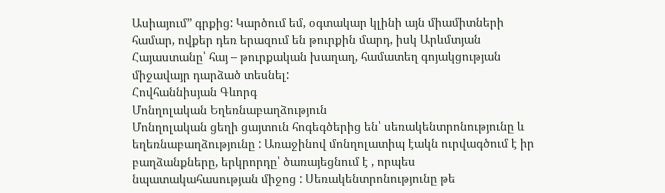Ասիայում” գրքից: Կարծում եմ, օգտակար կլինի այն միամիտների համար, ովքեր դեռ երազում են թուրքին մարդ, իսկ Արևմտյան Հայաստանը՝ հայ – թուրքական խաղաղ, համատեղ գոյակցության միջավայր դարձած տեսնել:
Հովհաննիսյան Գևորգ
Մոնղոլական Եղեռնաբաղձություն
Մոնղոլական ցեղի ցայտուն հոգեգծերից են՝ սեռակենտրոնությունը և եղեռնաբաղձությունը : Առաջինով մոնղոլատիպ էակն ուրվագծում է իր բաղձանքները, երկրորդը՝ ծառայեցնում է , որպես նպատակահասության միջոց : Սեռակենտրոնությունը թե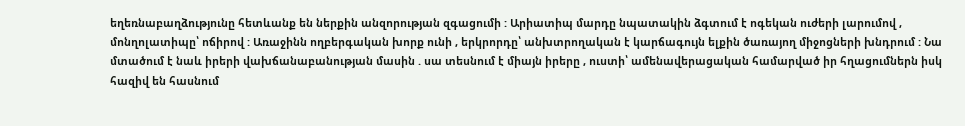եղեռնաբաղձությունը հետևանք են ներքին անզորության զգացումի : Արիատիպ մարդը նպատակին ձգտում է ոգեկան ուժերի լարումով , մոնղոլատիպը՝ ոճիրով : Առաջինն ողբերգական խորք ունի , երկրորդը՝ անխտրողական է կարճագույն ելքին ծառայող միջոցների խնդրում : Նա մտածում է նաև իրերի վախճանաբանության մասին . սա տեսնում է միայն իրերը , ուստի՝ ամենավերացական համարված իր հղացումներն իսկ հազիվ են հասնում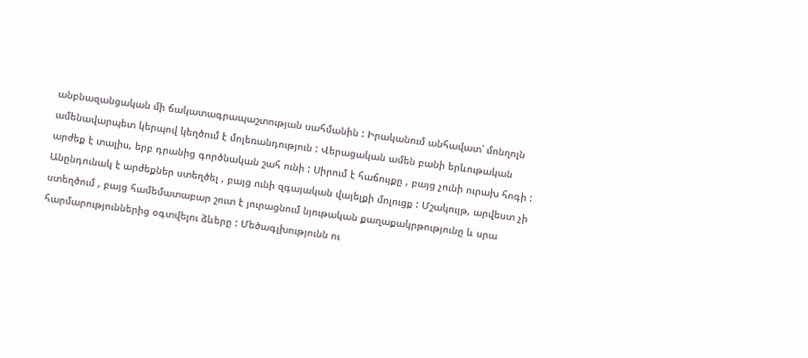անբնազանցական մի ճակատագրապաշտության սահմանին : Իրականում անհավատ՝ մոնղոլն ամենավարպետ կերպով կեղծում է մոլեռանդություն : Վերացական ամեն բանի երևութական արժեք է տալիս, երբ դրանից գործնական շահ ունի : Սիրում է հաճույքը , բայց չունի ուրախ հոգի : Անընդունակ է արժեքներ ստեղծել , բայց ունի զգայական վայելքի մոլուցք : Մշակույթ, արվեստ չի ստեղծում , բայց համեմատաբար շուտ է յուրացնում նյութական քաղաքակրթությունը և սրա հարմարություններից օգտվելու ձևերը : Մեծագլխությունն ու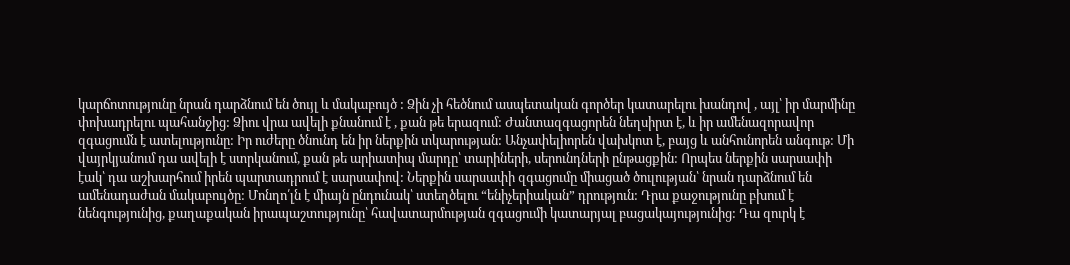կարճոտությունը նրան դարձնում են ծույլ և մակաբույծ : Ձին չի հեծնում ասպետական գործեր կատարելու խանդով , այլ՝ իր մարմինը փոխադրելու պահանջից: Ձիու վրա ավելի քնանում է , քան թե երազում: Ժանտազգացորեն նեղսիրտ է, և իր ամենազորավոր զգացումն է ատելությունը: Իր ուժերը ծնունդ են իր ներքին տկարության: Անչափելիորեն վախկոտ է, բայց և անհունորեն անգութ: Մի վայրկյանում դա ավելի է ստրկանում, քան թե արիատիպ մարդը՝ տարիների, սերունդների ընթացքին: Որպես ներքին սարսափի էակ՝ դա աշխարհում իրեն պարտադրում է սարսափով: Ներքին սարսափի զգացումը միացած ծուլության՝ նրան դարձնում են ամենադաժան մակաբույծը: Մոնղո՛լն է միայն ընդունակ՝ ստեղծելու “ենիչերիական” դրություն: Դրա քաջությունը բխում է նենգությունից, քաղաքական իրապաշտությունը՝ հավատարմության զգացումի կատարյալ բացակայությունից: Դա զուրկ է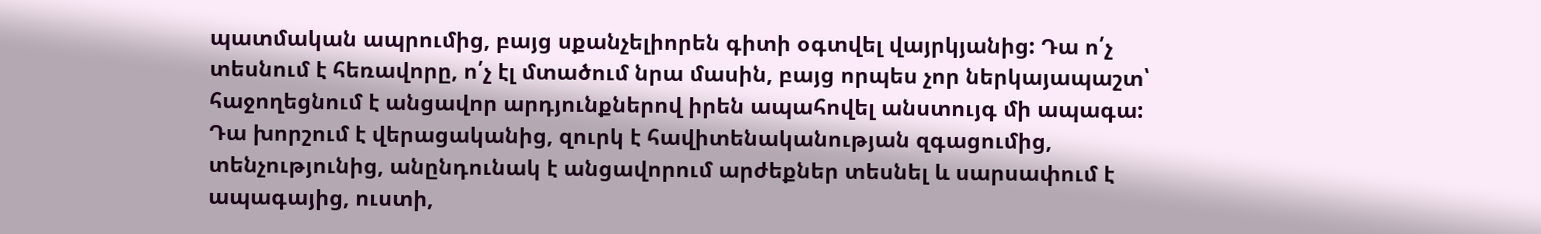պատմական ապրումից, բայց սքանչելիորեն գիտի օգտվել վայրկյանից: Դա ո՛չ տեսնում է հեռավորը, ո՛չ էլ մտածում նրա մասին, բայց որպես չոր ներկայապաշտ՝ հաջողեցնում է անցավոր արդյունքներով իրեն ապահովել անստույգ մի ապագա: Դա խորշում է վերացականից, զուրկ է հավիտենականության զգացումից, տենչությունից, անընդունակ է անցավորում արժեքներ տեսնել և սարսափում է ապագայից, ուստի,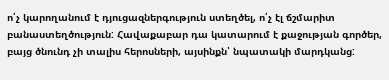ո՛չ կարողանում է դյուցազներգություն ստեղծել, ո՛չ էլ ճշմարիտ բանաստեղծություն: Հավաքաբար դա կատարում է քաջության գործեր, բայց ծնունդ չի տալիս հերոսների, այսինքն՝ նպատակի մարդկանց: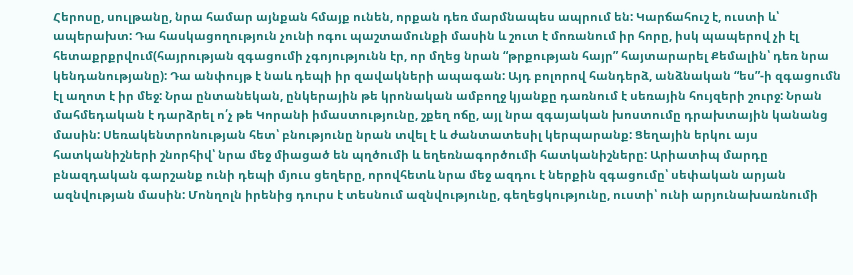Հերոսը, սուլթանը, նրա համար այնքան հմայք ունեն, որքան դեռ մարմնապես ապրում են: Կարճահուշ է, ուստի և՝ ապերախտ: Դա հասկացողություն չունի ոգու պաշտամունքի մասին և շուտ է մոռանում իր հորը, իսկ պապերով չի էլ հետաքրքրվում(հայրության զգացումի չգոյությունն էր, որ մղեց նրան “թրքության հայր” հայտարարել Քեմալին՝ դեռ նրա կենդանությանը): Դա անփույթ է նաև դեպի իր զավակների ապագան: Այդ բոլորով հանդերձ, անձնական “ես”-ի զգացումն էլ աղոտ է իր մեջ: Նրա ընտանեկան, ընկերային թե կրոնական ամբողջ կյանքը դառնում է սեռային հույզերի շուրջ: Նրան մահմեդական է դարձրել ո՛չ թե Կորանի իմաստությունը, շքեղ ոճը, այլ նրա զգայական խոստումը դրախտային կանանց մասին: Սեռակենտրոնության հետ՝ բնությունը նրան տվել է և ժանտատեսիլ կերպարանք: Ցեղային երկու այս հատկանիշների շնորհիվ՝ նրա մեջ միացած են պղծումի և եղեռնագործումի հատկանիշները: Արիատիպ մարդը բնազդական գարշանք ունի դեպի մյուս ցեղերը, որովհետև նրա մեջ ազդու է ներքին զգացումը՝ սեփական արյան ազնվության մասին: Մոնղոլն իրենից դուրս է տեսնում ազնվությունը, գեղեցկությունը, ուստի՝ ունի արյունախառնումի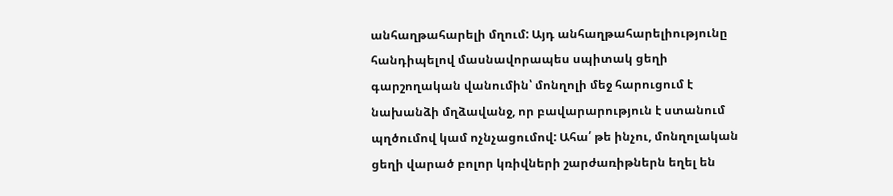անհաղթահարելի մղում: Այդ անհաղթահարելիությունը հանդիպելով մասնավորապես սպիտակ ցեղի գարշողական վանումին՝ մոնղոլի մեջ հարուցում է նախանձի մղձավանջ, որ բավարարություն է ստանում պղծումով կամ ոչնչացումով: Ահա՛ թե ինչու, մոնղոլական ցեղի վարած բոլոր կռիվների շարժառիթներն եղել են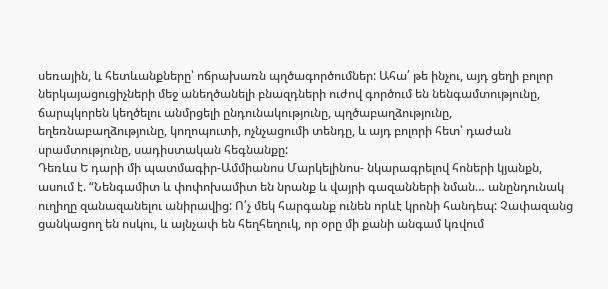սեռային, և հետևանքները՝ ոճրախառն պղծագործումներ: Ահա՛ թե ինչու, այդ ցեղի բոլոր ներկայացուցիչների մեջ անեղծանելի բնազդների ուժով գործում են նենգամտությունը, ճարպկորեն կեղծելու անմրցելի ընդունակությունը, պղծաբաղձությունը, եղեռնաբաղձությունը, կողոպուտի, ոչնչացումի տենդը, և այդ բոլորի հետ՝ դաժան սրամտությունը, սադիստական հեգնանքը:
Դեռևս Ե դարի մի պատմագիր-Ամմիանոս Մարկելինոս- նկարագրելով հոների կյանքն, ասում է. “Նենգամիտ և փոփոխամիտ են նրանք և վայրի գազանների նման… անընդունակ ուղիղը զանազանելու անիրավից: Ո՛չ մեկ հարգանք ունեն որևէ կրոնի հանդեպ: Չափազանց ցանկացող են ոսկու, և այնչափ են հեղհեղուկ, որ օրը մի քանի անգամ կռվում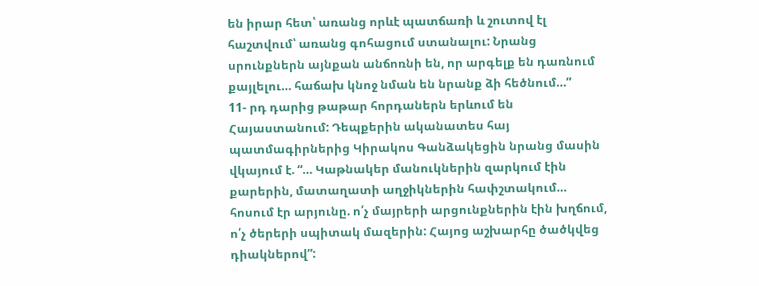են իրար հետ՝ առանց որևէ պատճառի և շուտով էլ հաշտվում՝ առանց գոհացում ստանալու: Նրանց սրունքներն այնքան անճոռնի են, որ արգելք են դառնում քայլելու… հաճախ կնոջ նման են նրանք ձի հեծնում…”
11- րդ դարից թաթար հորդաներն երևում են Հայաստանում: Դեպքերին ականատես հայ պատմագիրներից Կիրակոս Գանձակեցին նրանց մասին վկայում է. “… Կաթնակեր մանուկներին զարկում էին քարերին, մատաղատի աղջիկներին հափշտակում… հոսում էր արյունը. ո՛չ մայրերի արցունքներին էին խղճում, ո՛չ ծերերի սպիտակ մազերին: Հայոց աշխարհը ծածկվեց դիակներով”: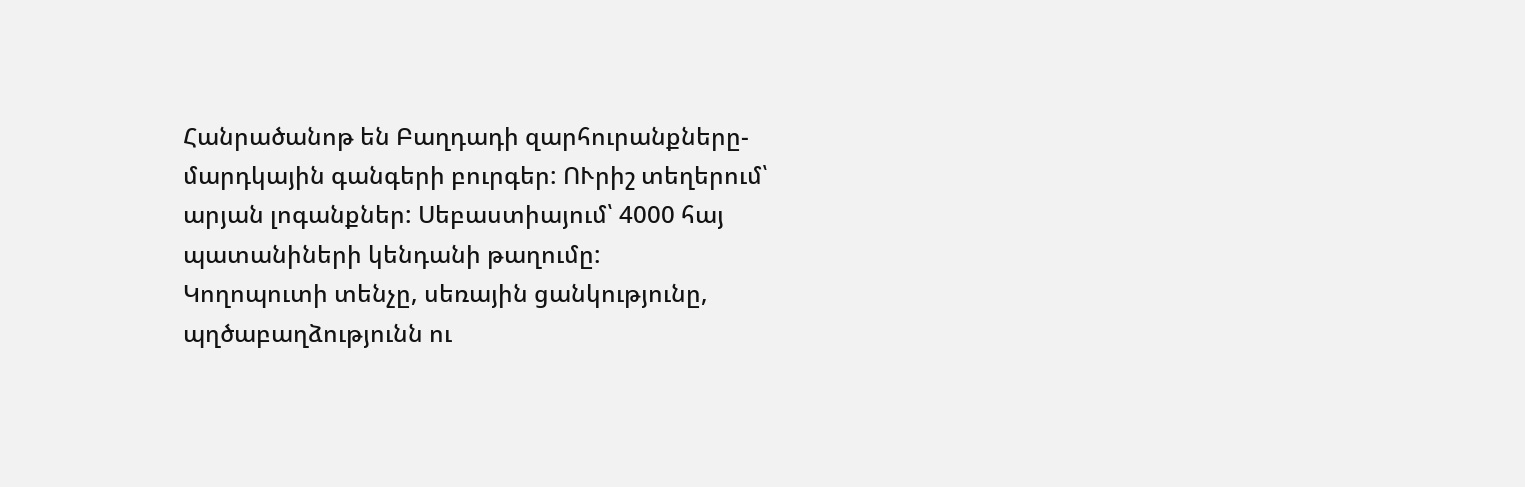Հանրածանոթ են Բաղդադի զարհուրանքները- մարդկային գանգերի բուրգեր: ՈՒրիշ տեղերում՝ արյան լոգանքներ: Սեբաստիայում՝ 4000 հայ պատանիների կենդանի թաղումը:
Կողոպուտի տենչը, սեռային ցանկությունը, պղծաբաղձությունն ու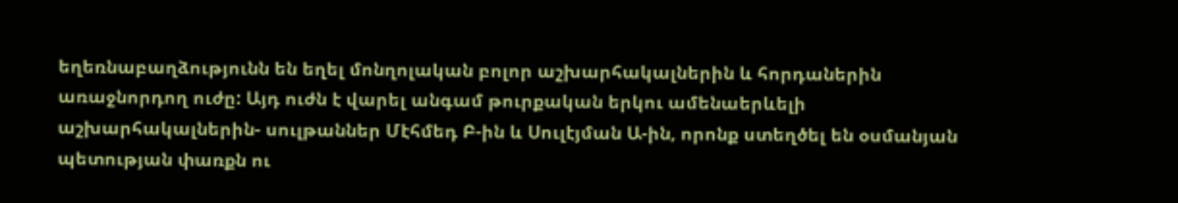եղեռնաբաղձությունն են եղել մոնղոլական բոլոր աշխարհակալներին և հորդաներին առաջնորդող ուժը: Այդ ուժն է վարել անգամ թուրքական երկու ամենաերևելի աշխարհակալներին- սուլթաններ Մէհմեդ Բ-ին և Սուլէյման Ա-ին, որոնք ստեղծել են օսմանյան պետության փառքն ու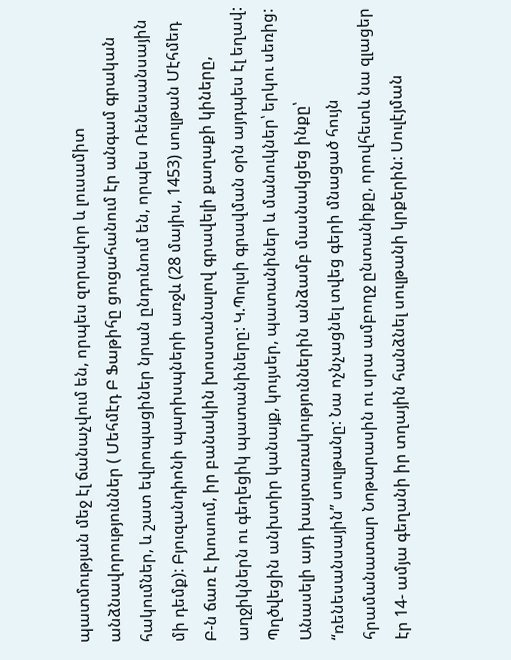պատմության մեջ էլ ճանաչվում են, որպես զորավոր և լուսամիտ անձնավորություններ ( Մեհմէդ Բ Ֆաթիհը ցուցահանում էր անգամ գրական հակումներ, և շատ եվրոպացիներ նրան ընդունում են, որպես Ռենեսանսային մի դեմք): Բյուզանդիոնի պարիսպների առջև (28 մայիս, 1453) սուլթան Մէհմեդ Բ-ն ճառ է խոսում, իր բանակին խոստանալով գրավելի քաղաքի կիները, աղջիկներն ու գեղեցիկ պատանիները: Կ.Պոլսի գրավման օրն այդպես էլ եղավ: Պղծվեցին անխտիր կանայք, կույսեր, պատանիներ և մանուկներ՝ երկու սեռից: Անասելի այդ խայտառակություններին անձամբ մասնակցեց ինքը՝ “ռենեսանսային” սուլթանը: Նա ոչնչացնել տվեց գերի մնացած հույն հրամանատար Նոթարասին ու սրա ամբողջ ընտանիքը, որովհետև նա զլացեր էր 14- ամյա գեղանի իր տղային հանձնել սուլթանի կրքերին: Սուլէյման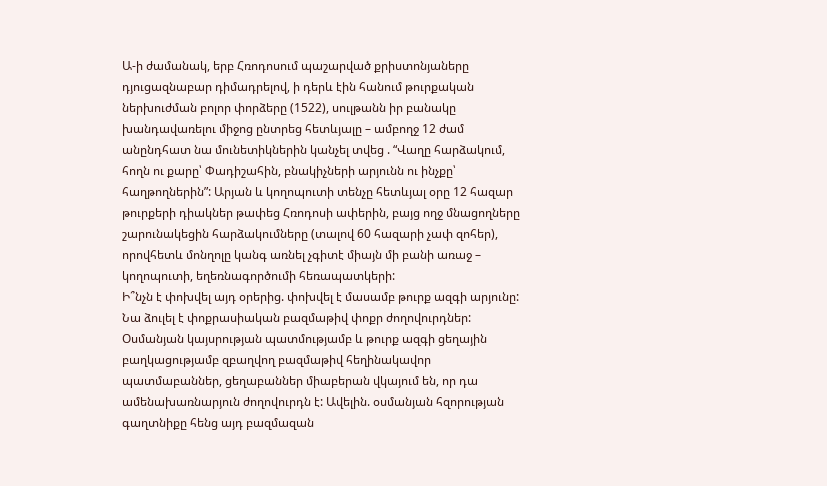Ա-ի ժամանակ, երբ Հռոդոսում պաշարված քրիստոնյաները դյուցազնաբար դիմադրելով, ի դերև էին հանում թուրքական ներխուժման բոլոր փորձերը (1522), սուլթանն իր բանակը խանդավառելու միջոց ընտրեց հետևյալը – ամբողջ 12 ժամ անընդհատ նա մունետիկներին կանչել տվեց . “Վաղը հարձակում, հողն ու քարը՝ Փադիշահին, բնակիչների արյունն ու ինչքը՝ հաղթողներին”: Արյան և կողոպուտի տենչը հետևյալ օրը 12 հազար թուրքերի դիակներ թափեց Հռոդոսի ափերին, բայց ողջ մնացողները շարունակեցին հարձակումները (տալով 60 հազարի չափ զոհեր), որովհետև մոնղոլը կանգ առնել չգիտէ միայն մի բանի առաջ – կողոպուտի, եղեռնագործումի հեռապատկերի:
Ի՞նչն է փոխվել այդ օրերից. փոխվել է մասամբ թուրք ազգի արյունը: Նա ձուլել է փոքրասիական բազմաթիվ փոքր ժողովուրդներ: Օսմանյան կայսրության պատմությամբ և թուրք ազգի ցեղային բաղկացությամբ զբաղվող բազմաթիվ հեղինակավոր պատմաբաններ, ցեղաբաններ միաբերան վկայում են, որ դա ամենախառնարյուն ժողովուրդն է: Ավելին. օսմանյան հզորության գաղտնիքը հենց այդ բազմազան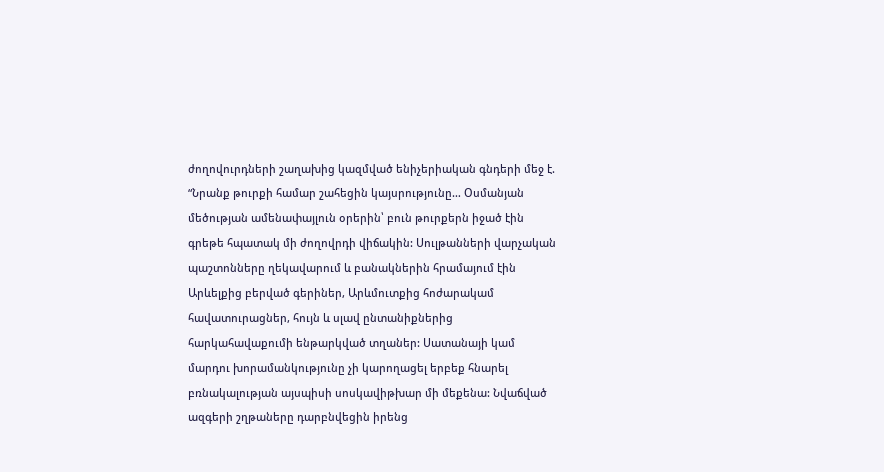ժողովուրդների շաղախից կազմված ենիչերիական գնդերի մեջ է. “Նրանք թուրքի համար շահեցին կայսրությունը… Օսմանյան մեծության ամենափայլուն օրերին՝ բուն թուրքերն իջած էին գրեթե հպատակ մի ժողովրդի վիճակին: Սուլթանների վարչական պաշտոնները ղեկավարում և բանակներին հրամայում էին Արևելքից բերված գերիներ, Արևմուտքից հոժարակամ հավատուրացներ, հույն և սլավ ընտանիքներից հարկահավաքումի ենթարկված տղաներ: Սատանայի կամ մարդու խորամանկությունը չի կարողացել երբեք հնարել բռնակալության այսպիսի սոսկավիթխար մի մեքենա: Նվաճված ազգերի շղթաները դարբնվեցին իրենց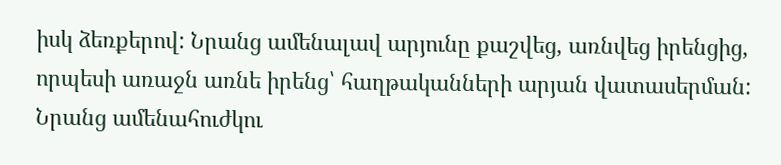իսկ ձեռքերով: Նրանց ամենալավ արյունը քաշվեց, առնվեց իրենցից, որպեսի առաջն առնե իրենց՝ հաղթականների արյան վատասերման: Նրանց ամենահուժկու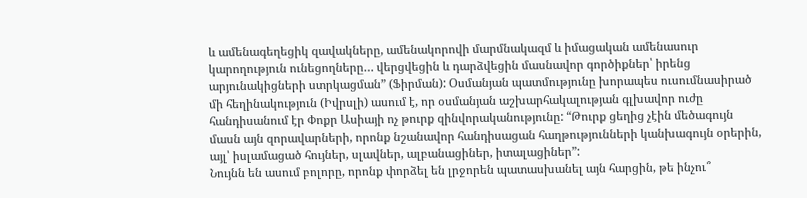և ամենագեղեցիկ զավակները, ամենակորովի մարմնակազմ և իմացական ամենասուր կարողություն ունեցողները… վերցվեցին և դարձվեցին մասնավոր գործիքներ՝ իրենց արյունակիցների ստրկացման” (Ֆիրման): Օսմանյան պատմությունը խորապես ուսումնասիրած մի հեղինակություն (Իվրսլի) ասում է, որ օսմանյան աշխարհակալության գլխավոր ուժը հանդիսանում էր Փոքր Ասիայի ոչ թուրք զինվորականությունը: “Թուրք ցեղից չէին մեծագույն մասն այն զորավարների, որոնք նշանավոր հանդիսացան հաղթությունների կանխագույն օրերին, այլ՝ իսլամացած հույներ, սլավներ, ալբանացիներ, իտալացիներ”:
Նույնն են ասում բոլորը, որոնք փորձել են լրջորեն պատասխանել այն հարցին, թե ինչու՞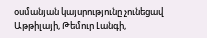օսմանյան կայսրությունը չունեցավ Աթթիլայի, Թեմուր Լանգի,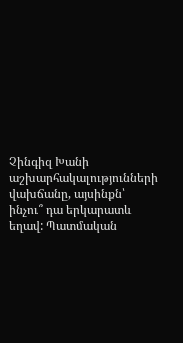Չինգիզ Խանի աշխարհակալությունների վախճանը, այսինքն՝ ինչու՞ դա երկարատև եղավ: Պատմական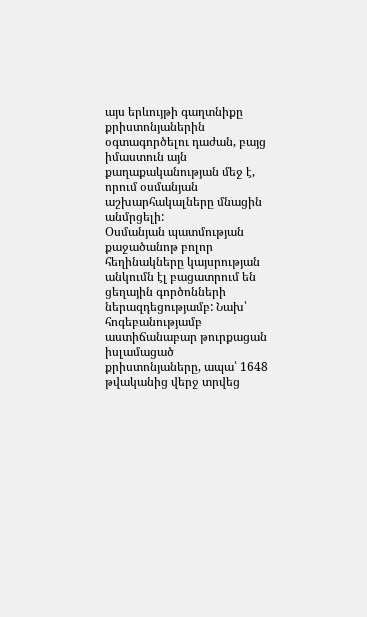այս երևույթի գաղտնիքը քրիստոնյաներին օգտագործելու դաժան, բայց իմաստուն այն քաղաքականության մեջ է, որում օսմանյան աշխարհակալները մնացին անմրցելի:
Օսմանյան պատմության քաջածանոթ բոլոր հեղինակները կայսրության անկումն էլ բացատրում են ցեղային գործոնների ներազդեցությամբ: Նախ՝ հոգեբանությամբ աստիճանաբար թուրքացան իսլամացած քրիստոնյաները, ապա՝ 1648 թվականից վերջ տրվեց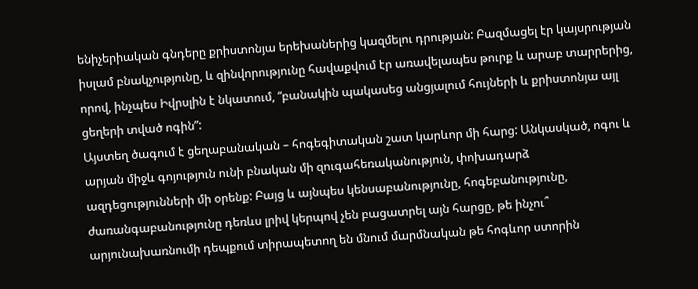ենիչերիական գնդերը քրիստոնյա երեխաներից կազմելու դրության: Բազմացել էր կայսրության իսլամ բնակչությունը, և զինվորությունը հավաքվում էր առավելապես թուրք և արաբ տարրերից, որով, ինչպես Իվրսլին է նկատում, “բանակին պակասեց անցյալում հույների և քրիստոնյա այլ ցեղերի տված ոգին”:
Այստեղ ծագում է ցեղաբանական – հոգեգիտական շատ կարևոր մի հարց: Անկասկած, ոգու և արյան միջև գոյություն ունի բնական մի զուգահեռականություն, փոխադարձ ազդեցությունների մի օրենք: Բայց և այնպես կենսաբանությունը, հոգեբանությունը, ժառանգաբանությունը դեռևս լրիվ կերպով չեն բացատրել այն հարցը, թե ինչու՞ արյունախառնումի դեպքում տիրապետող են մնում մարմնական թե հոգևոր ստորին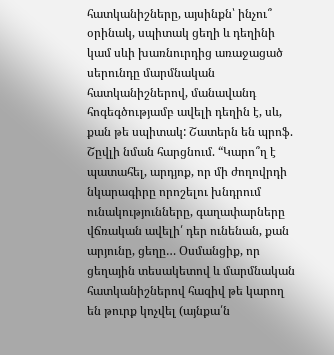հատկանիշները, այսինքն՝ ինչու՞ օրինակ, սպիտակ ցեղի և դեղինի կամ սևի խառնուրդից առաջացած սերունդը մարմնական հատկանիշներով, մանավանդ հոգեգծությամբ ավելի դեղին է, սև, քան թե սպիտակ: Շատերն են պրոֆ. Շըվլի նման հարցնում. “Կարո՞ղ է պատահել, արդյոք, որ մի ժողովրդի նկարագիրը որոշելու խնդրում ունակությունները, գաղափարները վճռական ավելի՛ դեր ունենան, քան արյունը, ցեղը… Օսմանցիք, որ ցեղային տեսակետով և մարմնական հատկանիշներով հազիվ թե կարող են թուրք կոչվել (այնքա՛ն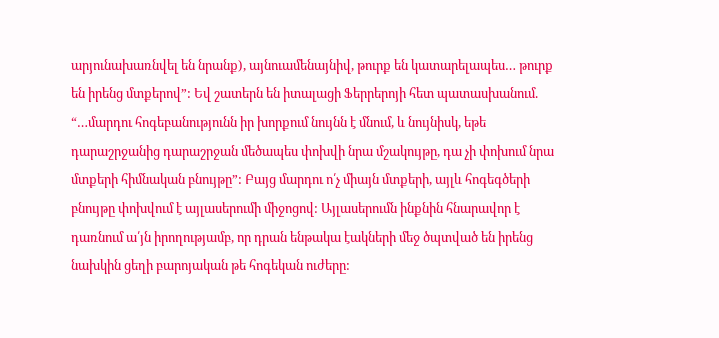արյունախառնվել են նրանք), այնուամենայնիվ, թուրք են կատարելապես… թուրք են իրենց մտքերով”: Եվ շատերն են իտալացի Ֆերրերոյի հետ պատասխանում. “…մարդու հոգեբանությունն իր խորքում նույնն է մնում, և նույնիսկ, եթե դարաշրջանից դարաշրջան մեծապես փոխվի նրա մշակույթը, դա չի փոխում նրա մտքերի հիմնական բնույթը”: Բայց մարդու ո՛չ միայն մտքերի, այլև հոգեգծերի բնույթը փոխվում է այլասերումի միջոցով: Այլասերումն ինքնին հնարավոր է դառնում ա՛յն իրողությամբ, որ դրան ենթակա էակների մեջ ծպտված են իրենց նախկին ցեղի բարոյական թե հոգեկան ուժերը: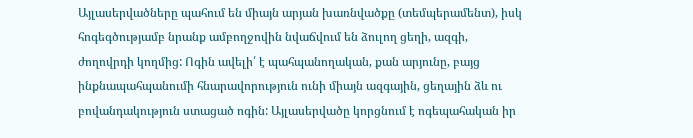Այլասերվածները պահում են միայն արյան խառնվածքը (տեմպերամենտ), իսկ հոգեգծությամբ նրանք ամբողջովին նվաճվում են ձուլող ցեղի, ազգի, ժողովրդի կողմից: Ոգին ավելի՛ է պահպանողական, քան արյունը, բայց ինքնապահպանումի հնարավորություն ունի միայն ազգային, ցեղային ձև ու բովանդակություն ստացած ոգին: Այլասերվածը կորցնում է ոգեպահական իր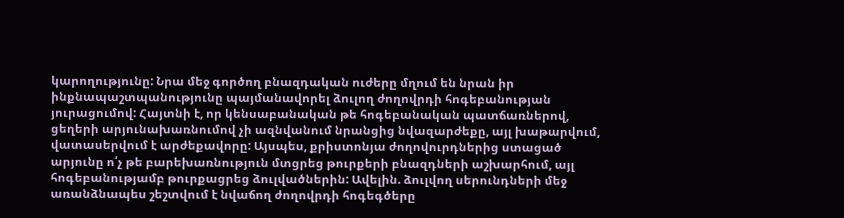կարողությունը: Նրա մեջ գործող բնազդական ուժերը մղում են նրան իր ինքնապաշտպանությունը պայմանավորել ձուլող ժողովրդի հոգեբանության յուրացումով: Հայտնի է, որ կենսաբանական թե հոգեբանական պատճառներով, ցեղերի արյունախառնումով չի ազնվանում նրանցից նվազարժեքը, այլ խաթարվում, վատասերվում է արժեքավորը: Այսպես, քրիստոնյա ժողովուրդներից ստացած արյունը ո՛չ թե բարեխառնություն մտցրեց թուրքերի բնազդների աշխարհում, այլ հոգեբանությամբ թուրքացրեց ձուլվածներին: Ավելին. ձուլվող սերունդների մեջ առանձնապես շեշտվում է նվաճող ժողովրդի հոգեգծերը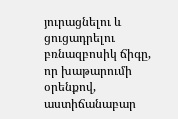յուրացնելու և ցուցադրելու բռնազբոսիկ ճիգը, որ խաթարումի օրենքով, աստիճանաբար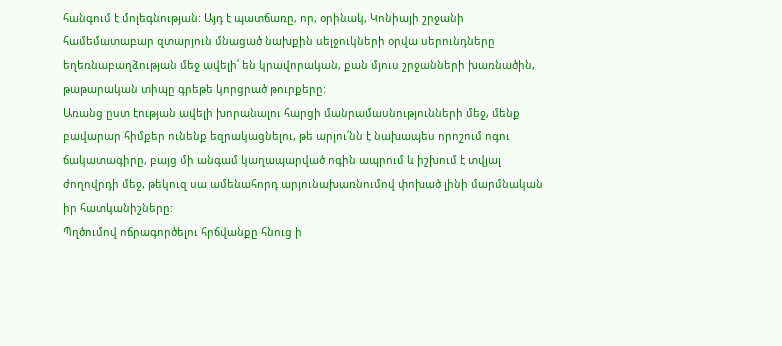հանգում է մոլեգնության: Այդ է պատճառը, որ, օրինակ, Կոնիայի շրջանի համեմատաբար զտարյուն մնացած նախքին սելջուկների օրվա սերունդները եղեռնաբաղձության մեջ ավելի՛ են կրավորական, քան մյուս շրջանների խառնածին, թաթարական տիպը գրեթե կորցրած թուրքերը:
Առանց ըստ էության ավելի խորանալու հարցի մանրամասնությունների մեջ, մենք բավարար հիմքեր ունենք եզրակացնելու, թե արյու՛նն է նախապես որոշում ոգու ճակատագիրը, բայց մի անգամ կաղապարված ոգին ապրում և իշխում է տվյալ ժողովրդի մեջ, թեկուզ սա ամենահորդ արյունախառնումով փոխած լինի մարմնական իր հատկանիշները:
Պղծումով ոճրագործելու հրճվանքը հնուց ի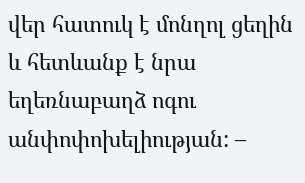վեր հատուկ է մոնղոլ ցեղին և հետևանք է նրա եղեռնաբաղձ ոգու անփոփոխելիության: –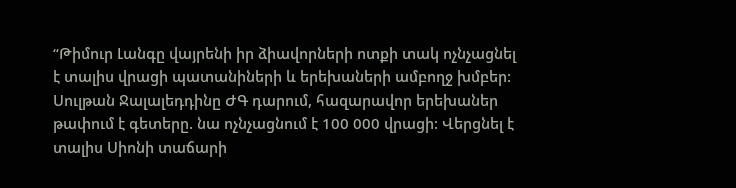“Թիմուր Լանգը վայրենի իր ձիավորների ոտքի տակ ոչնչացնել է տալիս վրացի պատանիների և երեխաների ամբողջ խմբեր: Սուլթան Ջալալեդդինը ԺԳ դարում, հազարավոր երեխաներ թափում է գետերը. նա ոչնչացնում է 100 000 վրացի: Վերցնել է տալիս Սիոնի տաճարի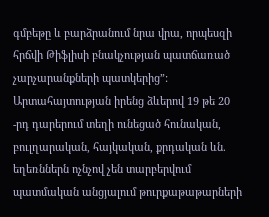գմբեթը և բարձրանում նրա վրա, որպեսզի հրճվի Թիֆլիսի բնակչության պատճառած չարչարանքների պատկերից”: Արտահայտության իրենց ձևերով 19 թե 20 -րդ դարերում տեղի ունեցած հունական, բուլղարական, հայկական, քրդական ևն. եղեռններն ոչնչով չեն տարբերվում պատմական անցյալում թուրքաթաթարների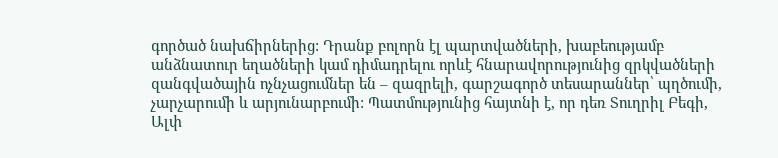գործած նախճիրներից: Դրանք բոլորն էլ պարտվածների, խաբեությամբ անձնատուր եղածների կամ դիմադրելու որևէ հնարավորությունից զրկվածների զանգվածային ոչնչացումներ են – զազրելի, գարշագործ տեսարաններ՝ պղծումի, չարչարումի և արյունարբումի: Պատմությունից հայտնի է, որ դեռ Տուղրիլ Բեգի, Ալփ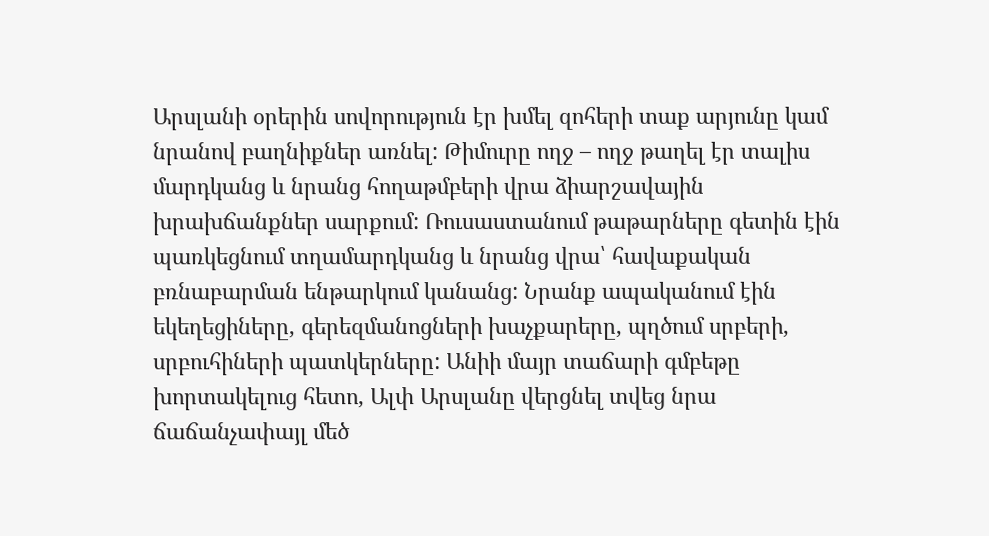Արսլանի օրերին սովորություն էր խմել զոհերի տաք արյունը կամ նրանով բաղնիքներ առնել: Թիմուրը ողջ – ողջ թաղել էր տալիս մարդկանց և նրանց հողաթմբերի վրա ձիարշավային խրախճանքներ սարքում: Ռուսաստանում թաթարները գետին էին պառկեցնում տղամարդկանց և նրանց վրա՝ հավաքական բռնաբարման ենթարկում կանանց: Նրանք ապականում էին եկեղեցիները, գերեզմանոցների խաչքարերը, պղծում սրբերի, սրբուհիների պատկերները: Անիի մայր տաճարի գմբեթը խորտակելուց հետո, Ալփ Արսլանը վերցնել տվեց նրա ճաճանչափայլ մեծ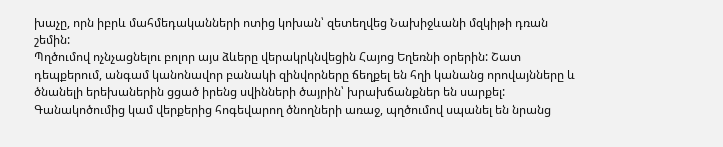խաչը, որն իբրև մահմեդականների ոտից կոխան՝ զետեղվեց Նախիջևանի մզկիթի դռան շեմին:
Պղծումով ոչնչացնելու բոլոր այս ձևերը վերակրկնվեցին Հայոց Եղեռնի օրերին: Շատ դեպքերում, անգամ կանոնավոր բանակի զինվորները ճեղքել են հղի կանանց որովայնները և ծնանելի երեխաներին ցցած իրենց սվինների ծայրին՝ խրախճանքներ են սարքել: Գանակոծումից կամ վերքերից հոգեվարող ծնողների առաջ, պղծումով սպանել են նրանց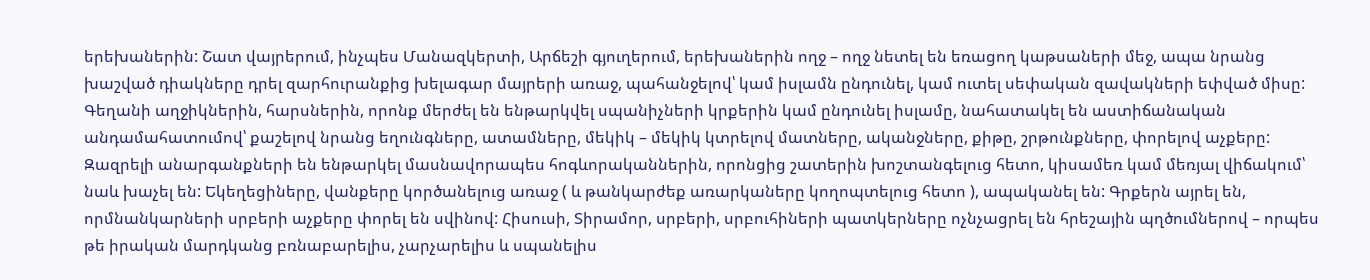երեխաներին: Շատ վայրերում, ինչպես Մանազկերտի, Արճեշի գյուղերում, երեխաներին ողջ – ողջ նետել են եռացող կաթսաների մեջ, ապա նրանց խաշված դիակները դրել զարհուրանքից խելագար մայրերի առաջ, պահանջելով՝ կամ իսլամն ընդունել, կամ ուտել սեփական զավակների եփված միսը: Գեղանի աղջիկներին, հարսներին, որոնք մերժել են ենթարկվել սպանիչների կրքերին կամ ընդունել իսլամը, նահատակել են աստիճանական անդամահատումով՝ քաշելով նրանց եղունգները, ատամները, մեկիկ – մեկիկ կտրելով մատները, ականջները, քիթը, շրթունքները, փորելով աչքերը: Զազրելի անարգանքների են ենթարկել մասնավորապես հոգևորականներին, որոնցից շատերին խոշտանգելուց հետո, կիսամեռ կամ մեռյալ վիճակում՝ նաև խաչել են: Եկեղեցիները, վանքերը կործանելուց առաջ ( և թանկարժեք առարկաները կողոպտելուց հետո ), ապականել են: Գրքերն այրել են, որմնանկարների սրբերի աչքերը փորել են սվինով: Հիսուսի, Տիրամոր, սրբերի, սրբուհիների պատկերները ոչնչացրել են հրեշային պղծումներով – որպես թե իրական մարդկանց բռնաբարելիս, չարչարելիս և սպանելիս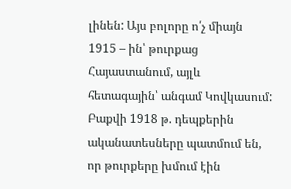լինեն: Այս բոլորը ո՛չ միայն 1915 – ին՝ թուրքաց Հայաստանում, այլև հետագային՝ անգամ Կովկասում: Բաքվի 1918 թ. դեպքերին ականատեսները պատմում են, որ թուրքերը խմում էին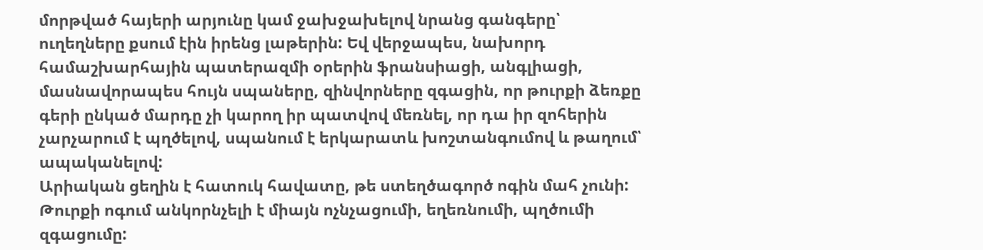մորթված հայերի արյունը կամ ջախջախելով նրանց գանգերը՝ ուղեղները քսում էին իրենց լաթերին: Եվ վերջապես, նախորդ համաշխարհային պատերազմի օրերին ֆրանսիացի, անգլիացի, մասնավորապես հույն սպաները, զինվորները զգացին, որ թուրքի ձեռքը գերի ընկած մարդը չի կարող իր պատվով մեռնել, որ դա իր զոհերին չարչարում է պղծելով, սպանում է երկարատև խոշտանգումով և թաղում՝ ապականելով:
Արիական ցեղին է հատուկ հավատը, թե ստեղծագործ ոգին մահ չունի: Թուրքի ոգում անկորնչելի է միայն ոչնչացումի, եղեռնումի, պղծումի զգացումը: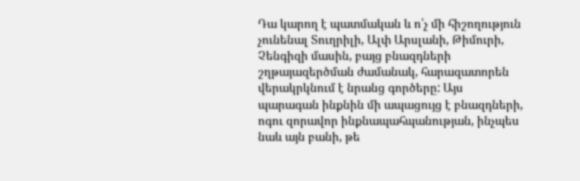Դա կարող է պատմական և ո՛չ մի հիշողություն չունենալ Տուղրիլի, Ալփ Արսլանի, Թիմուրի, Չենգիզի մասին, բայց բնազդների շղթայազերծման ժամանակ, հարազատորեն վերակրկնում է նրանց գործերը: Այս պարագան ինքնին մի ապացույց է բնազդների, ոգու զորավոր ինքնապահպանության, ինչպես նաև այն բանի, թե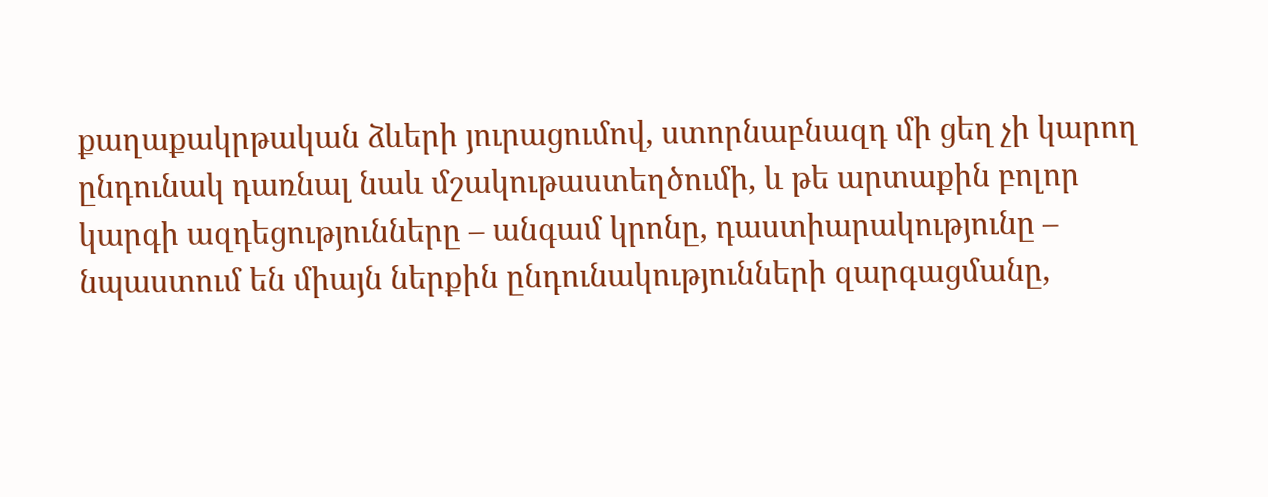քաղաքակրթական ձևերի յուրացումով, ստորնաբնազդ մի ցեղ չի կարող ընդունակ դառնալ նաև մշակութաստեղծումի, և թե արտաքին բոլոր կարգի ազդեցությունները – անգամ կրոնը, դաստիարակությունը – նպաստում են միայն ներքին ընդունակությունների զարգացմանը,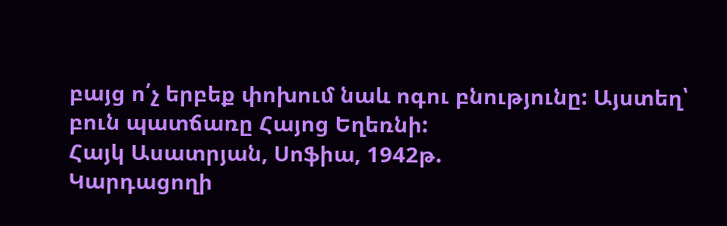բայց ո՛չ երբեք փոխում նաև ոգու բնությունը: Այստեղ՝ բուն պատճառը Հայոց Եղեռնի:
Հայկ Ասատրյան, Սոֆիա, 1942թ.
Կարդացողի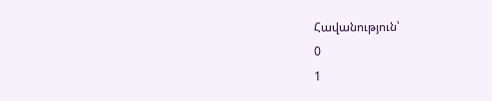Հավանություն՝
0
1